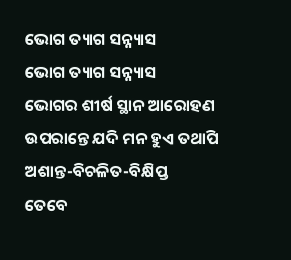ଭୋଗ ତ୍ୟାଗ ସନ୍ନ୍ୟାସ
ଭୋଗ ତ୍ୟାଗ ସନ୍ନ୍ୟାସ
ଭୋଗର ଶୀର୍ଷ ସ୍ଥାନ ଆରୋହଣ
ଉପରାନ୍ତେ ଯଦି ମନ ହୁଏ ତଥାପି
ଅଶାନ୍ତ-ବିଚଳିତ-ବିକ୍ଷିପ୍ତ
ତେବେ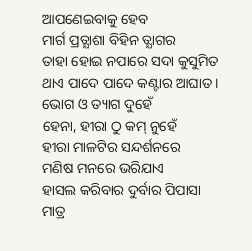ଆପଣେଇବାକୁ ହେବ
ମାର୍ଗ ପ୍ରତ୍ଯାଶା ବିହିନ ତ୍ଯାଗର
ତାହା ହୋଇ ନପାରେ ସଦା କୁସୁମିତ
ଥାଏ ପାଦେ ପାଦେ କଣ୍ଟାର ଆଘାତ ।
ଭୋଗ ଓ ତ୍ୟାଗ ଦୁହେଁ
ହେନା, ହୀରା ଠୁ କମ୍ ନୁହେଁ
ହୀରା ମାଳଟିର ସନ୍ଦର୍ଶନରେ
ମଣିଷ ମନରେ ଭରିଯାଏ
ହାସଲ କରିବାର ଦୁର୍ବାର ପିପାସା
ମାତ୍ର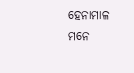ହେନାମାଳ ମନେ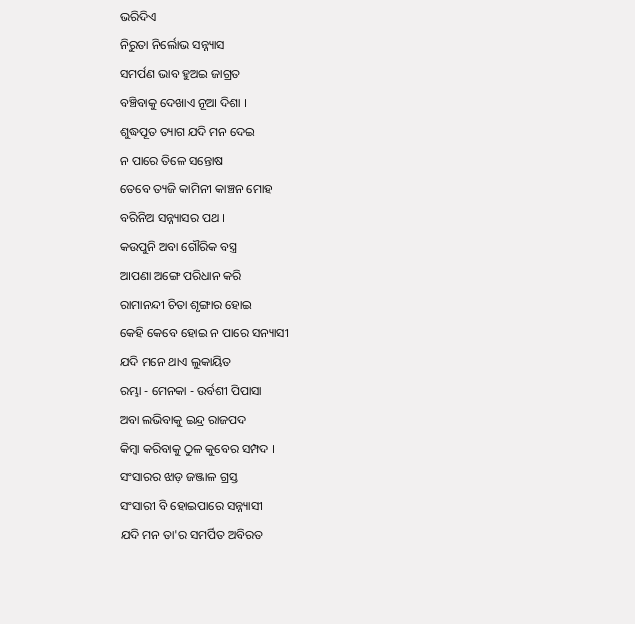ଭରିଦିଏ
ନିରୁତା ନିର୍ଲୋଭ ସନ୍ନ୍ୟାସ
ସମର୍ପଣ ଭାବ ହୁଅଇ ଜାଗ୍ରତ
ବଞ୍ଚିବାକୁ ଦେଖାଏ ନୂଆ ଦିଶା ।
ଶୁଦ୍ଧପୂତ ତ୍ୟାଗ ଯଦି ମନ ଦେଇ
ନ ପାରେ ତିଳେ ସନ୍ତୋଷ
ତେବେ ତ୍ୟଜି କାମିନୀ କାଞ୍ଚନ ମୋହ
ବରିନିଅ ସନ୍ନ୍ୟାସର ପଥ ।
କଉପୁନି ଅବା ଗୌରିକ ବସ୍ତ୍ର
ଆପଣା ଅଙ୍ଗେ ପରିଧାନ କରି
ରାମାନନ୍ଦୀ ଚିତା ଶୃଙ୍ଗାର ହୋଇ
କେହି କେବେ ହୋଇ ନ ପାରେ ସନ୍ୟାସୀ
ଯଦି ମନେ ଥାଏ ଲୁକାୟିତ
ରମ୍ଭା - ମେନକା - ଉର୍ବଶୀ ପିପାସା
ଅବା ଲଭିବାକୁ ଇନ୍ଦ୍ର ରାଜପଦ
କିମ୍ବା କରିବାକୁ ଠୁଳ କୁବେର ସମ୍ପଦ ।
ସଂସାରର ଝାଡ଼ ଜଞ୍ଜାଳ ଗ୍ରସ୍ତ
ସଂସାରୀ ବି ହୋଇପାରେ ସନ୍ନ୍ୟାସୀ
ଯଦି ମନ ତା'ର ସମର୍ପିତ ଅବିରତ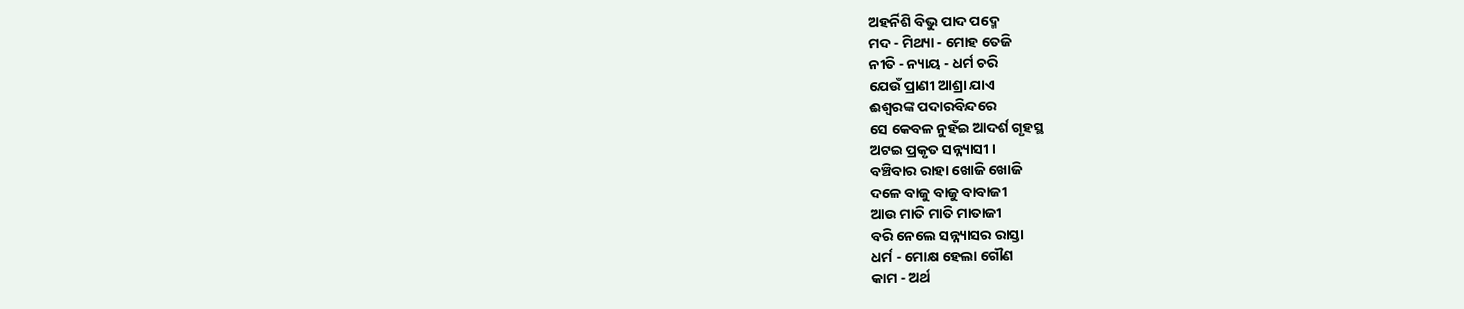ଅହର୍ନିଶି ବିଭୁ ପାଦ ପଦ୍ମେ
ମଦ - ମିଥ୍ୟା - ମୋହ ତେଜି
ନୀତି - ନ୍ୟାୟ - ଧର୍ମ ଚରି
ଯେଉଁ ପ୍ରାଣୀ ଆଶ୍ରା ଯାଏ
ଈଶ୍ବରଙ୍କ ପଦାରବିନ୍ଦରେ
ସେ କେବଳ ନୁହଁଇ ଆଦର୍ଶ ଗୃହସ୍ଥ
ଅଟଇ ପ୍ରକୃତ ସନ୍ନ୍ୟାସୀ ।
ବଞ୍ଚିବାର ରାହା ଖୋଜି ଖୋଜି
ଦଳେ ବାଜୁ ବାଜୁ ବାବାଜୀ
ଆଉ ମାତି ମାତି ମାତାଜୀ
ବରି ନେଲେ ସନ୍ନ୍ୟାସର ରାସ୍ତା
ଧର୍ମ - ମୋକ୍ଷ ହେଲା ଗୌଣ
କାମ - ଅର୍ଥ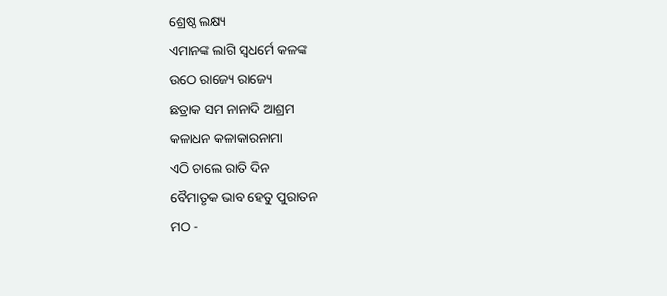ଶ୍ରେଷ୍ଠ ଲକ୍ଷ୍ୟ
ଏମାନଙ୍କ ଲାଗି ସ୍ଵଧର୍ମେ କଳଙ୍କ
ଉଠେ ରାଜ୍ୟେ ରାଜ୍ୟେ
ଛତ୍ରାକ ସମ ନାନାଦି ଆଶ୍ରମ
କଳାଧନ କଳାକାରନାମା
ଏଠି ଚାଲେ ରାତି ଦିନ
ବୈମାତୃକ ଭାବ ହେତୁ ପୁରାତନ
ମଠ -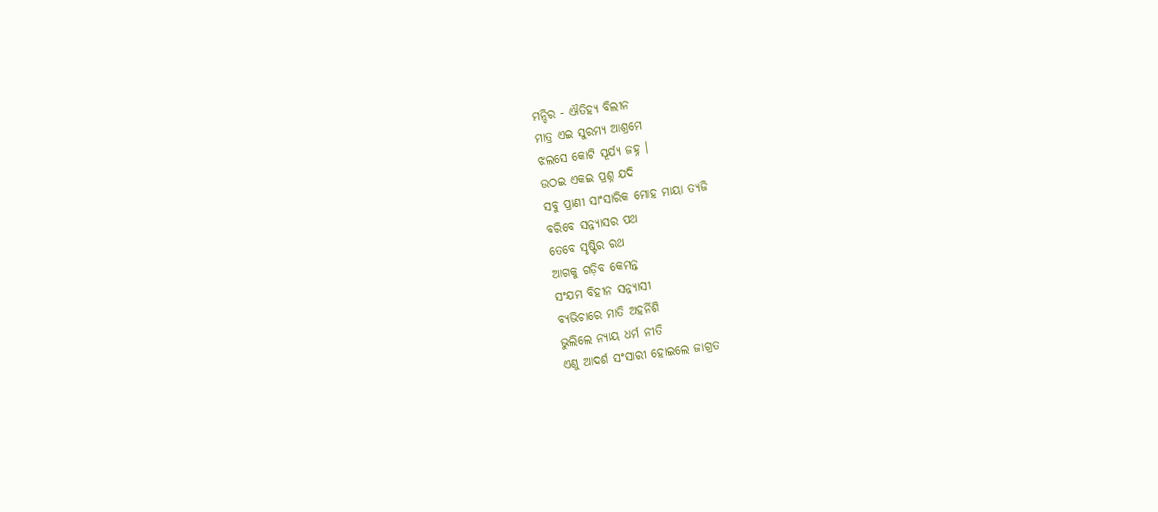ମନ୍ଦିର - ଐତିହ୍ୟ ବିଲୀନ
ମାତ୍ର ଏଇ ସୁରମ୍ୟ ଆଶ୍ରମେ
ଝଲସେ କୋଟି ସୂର୍ଯ୍ୟ ଜହ୍ନ ।
ଉଠଇ ଏକଇ ପ୍ରଶ୍ନ ଯଦି
ସବୁ ପ୍ରାଣୀ ସାଂସାରିକ ମୋହ ମାୟା ତ୍ୟଜି
ବରିବେ ସନ୍ନ୍ୟାସର ପଥ
ତେବେ ସୃଷ୍ଟିର ରଥ
ଆଗକୁ ଗଡ଼ିବ କେମନ୍ତ
ସଂଯମ ବିହୀନ ସନ୍ନ୍ୟାସୀ
ବ୍ୟଭିଚାରେ ମାତି ଅହର୍ନିଶି
ଭୁଲିଲେ ନ୍ୟାୟ ଧର୍ମ ନୀତି
ଏଣୁ ଆଦର୍ଶ ସଂସାରୀ ହୋଇଲେ ଜାଗ୍ରତ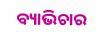ବ୍ୟାଭିଚାର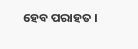ହେବ ପରାହତ ।